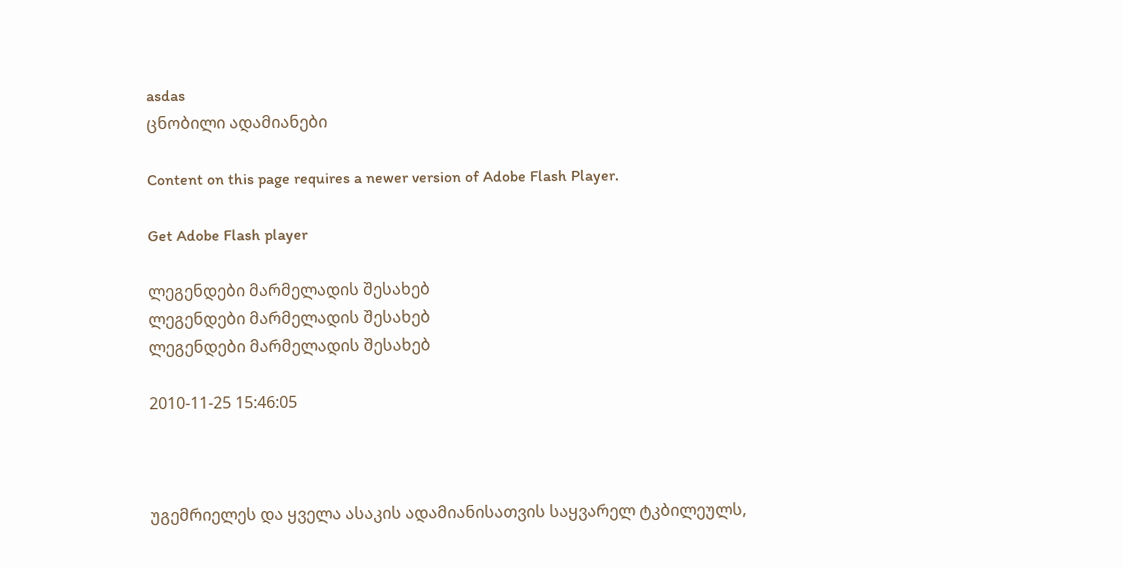asdas
ცნობილი ადამიანები

Content on this page requires a newer version of Adobe Flash Player.

Get Adobe Flash player

ლეგენდები მარმელადის შესახებ
ლეგენდები მარმელადის შესახებ
ლეგენდები მარმელადის შესახებ

2010-11-25 15:46:05



უგემრიელეს და ყველა ასაკის ადამიანისათვის საყვარელ ტკბილეულს,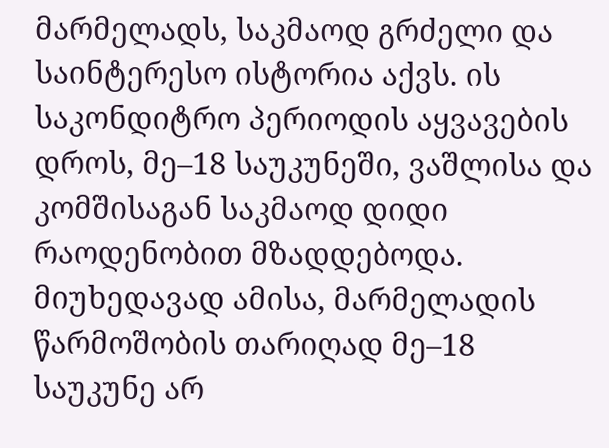მარმელადს, საკმაოდ გრძელი და საინტერესო ისტორია აქვს. ის საკონდიტრო პერიოდის აყვავების დროს, მე–18 საუკუნეში, ვაშლისა და კომშისაგან საკმაოდ დიდი რაოდენობით მზადდებოდა. მიუხედავად ამისა, მარმელადის წარმოშობის თარიღად მე–18 საუკუნე არ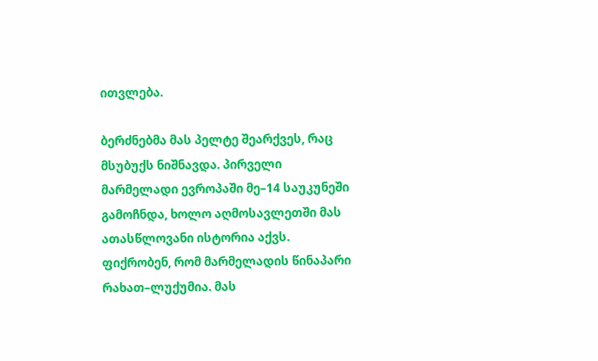ითვლება.

ბერძნებმა მას პელტე შეარქვეს, რაც მსუბუქს ნიშნავდა. პირველი მარმელადი ევროპაში მე–14 საუკუნეში გამოჩნდა, ხოლო აღმოსავლეთში მას ათასწლოვანი ისტორია აქვს. ფიქრობენ, რომ მარმელადის წინაპარი რახათ–ლუქუმია. მას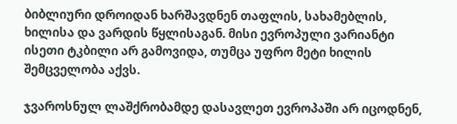ბიბლიური დროიდან ხარშავდნენ თაფლის, სახამებლის, ხილისა და ვარდის წყლისაგან. მისი ევროპული ვარიანტი ისეთი ტკბილი არ გამოვიდა, თუმცა უფრო მეტი ხილის შემცველობა აქვს.

ჯვაროსნულ ლაშქრობამდე დასავლეთ ევროპაში არ იცოდნენ,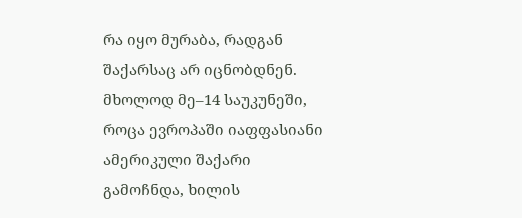რა იყო მურაბა, რადგან შაქარსაც არ იცნობდნენ. მხოლოდ მე–14 საუკუნეში, როცა ევროპაში იაფფასიანი ამერიკული შაქარი გამოჩნდა, ხილის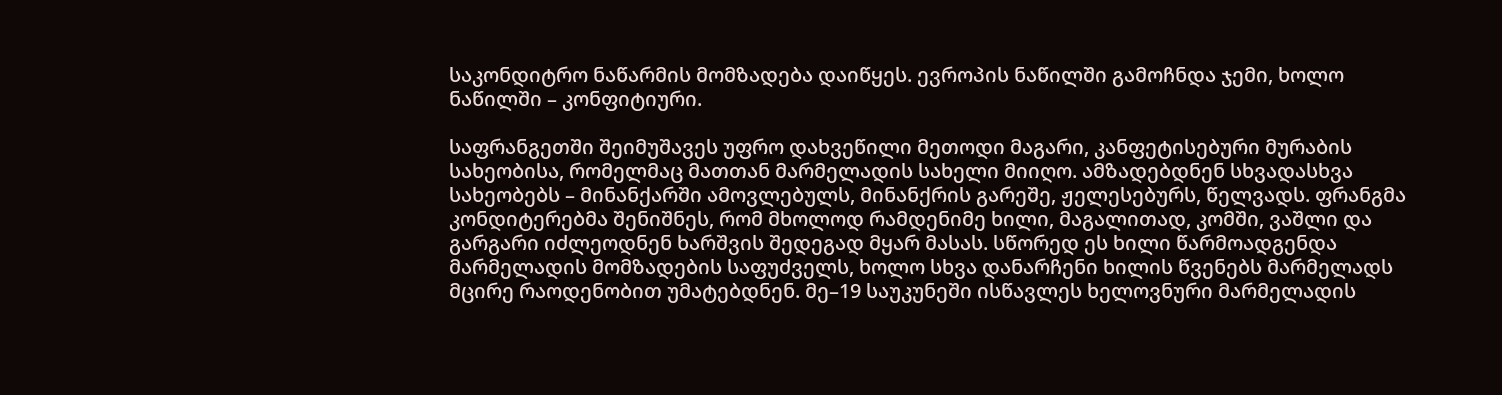საკონდიტრო ნაწარმის მომზადება დაიწყეს. ევროპის ნაწილში გამოჩნდა ჯემი, ხოლო ნაწილში – კონფიტიური.

საფრანგეთში შეიმუშავეს უფრო დახვეწილი მეთოდი მაგარი, კანფეტისებური მურაბის სახეობისა, რომელმაც მათთან მარმელადის სახელი მიიღო. ამზადებდნენ სხვადასხვა სახეობებს – მინანქარში ამოვლებულს, მინანქრის გარეშე, ჟელესებურს, წელვადს. ფრანგმა კონდიტერებმა შენიშნეს, რომ მხოლოდ რამდენიმე ხილი, მაგალითად, კომში, ვაშლი და გარგარი იძლეოდნენ ხარშვის შედეგად მყარ მასას. სწორედ ეს ხილი წარმოადგენდა მარმელადის მომზადების საფუძველს, ხოლო სხვა დანარჩენი ხილის წვენებს მარმელადს მცირე რაოდენობით უმატებდნენ. მე–19 საუკუნეში ისწავლეს ხელოვნური მარმელადის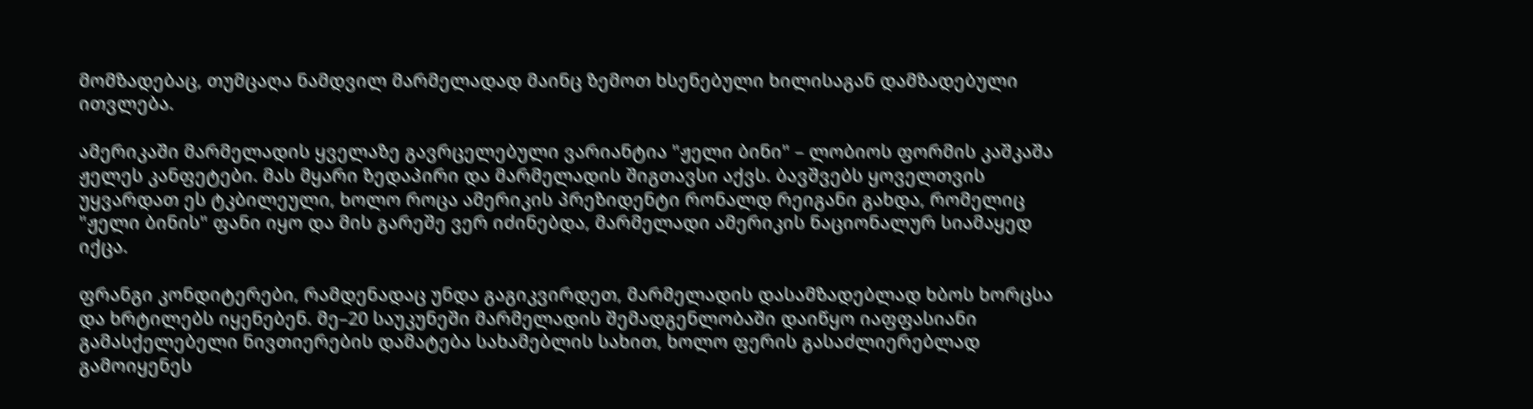მომზადებაც, თუმცაღა ნამდვილ მარმელადად მაინც ზემოთ ხსენებული ხილისაგან დამზადებული ითვლება.

ამერიკაში მარმელადის ყველაზე გავრცელებული ვარიანტია "ჟელი ბინი" – ლობიოს ფორმის კაშკაშა ჟელეს კანფეტები. მას მყარი ზედაპირი და მარმელადის შიგთავსი აქვს. ბავშვებს ყოველთვის უყვარდათ ეს ტკბილეული, ხოლო როცა ამერიკის პრეზიდენტი რონალდ რეიგანი გახდა, რომელიც "ჟელი ბინის" ფანი იყო და მის გარეშე ვერ იძინებდა, მარმელადი ამერიკის ნაციონალურ სიამაყედ იქცა.

ფრანგი კონდიტერები, რამდენადაც უნდა გაგიკვირდეთ, მარმელადის დასამზადებლად ხბოს ხორცსა და ხრტილებს იყენებენ. მე–20 საუკუნეში მარმელადის შემადგენლობაში დაიწყო იაფფასიანი გამასქელებელი ნივთიერების დამატება სახამებლის სახით, ხოლო ფერის გასაძლიერებლად გამოიყენეს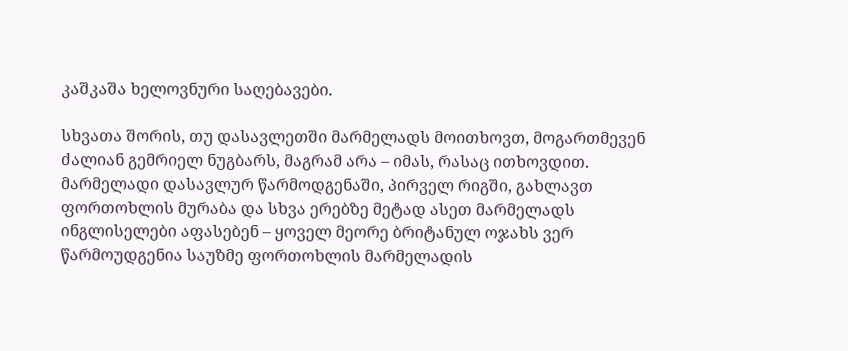კაშკაშა ხელოვნური საღებავები.

სხვათა შორის, თუ დასავლეთში მარმელადს მოითხოვთ, მოგართმევენ ძალიან გემრიელ ნუგბარს, მაგრამ არა – იმას, რასაც ითხოვდით. მარმელადი დასავლურ წარმოდგენაში, პირველ რიგში, გახლავთ ფორთოხლის მურაბა და სხვა ერებზე მეტად ასეთ მარმელადს ინგლისელები აფასებენ – ყოველ მეორე ბრიტანულ ოჯახს ვერ წარმოუდგენია საუზმე ფორთოხლის მარმელადის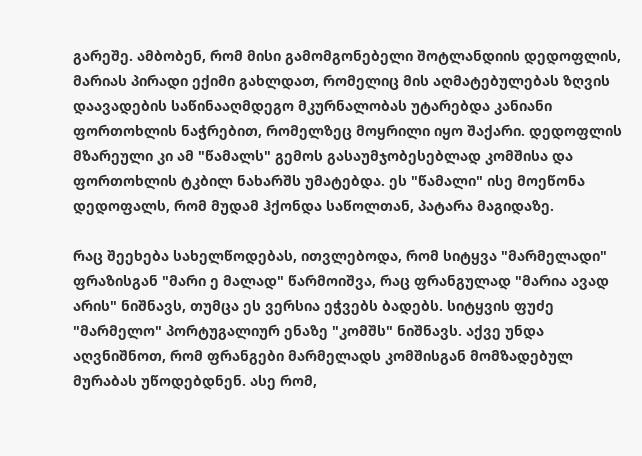გარეშე. ამბობენ, რომ მისი გამომგონებელი შოტლანდიის დედოფლის, მარიას პირადი ექიმი გახლდათ, რომელიც მის აღმატებულებას ზღვის დაავადების საწინააღმდეგო მკურნალობას უტარებდა კანიანი ფორთოხლის ნაჭრებით, რომელზეც მოყრილი იყო შაქარი. დედოფლის მზარეული კი ამ "წამალს" გემოს გასაუმჯობესებლად კომშისა და ფორთოხლის ტკბილ ნახარშს უმატებდა. ეს "წამალი" ისე მოეწონა დედოფალს, რომ მუდამ ჰქონდა საწოლთან, პატარა მაგიდაზე.

რაც შეეხება სახელწოდებას, ითვლებოდა, რომ სიტყვა "მარმელადი" ფრაზისგან "მარი ე მალად" წარმოიშვა, რაც ფრანგულად "მარია ავად არის" ნიშნავს, თუმცა ეს ვერსია ეჭვებს ბადებს. სიტყვის ფუძე "მარმელო" პორტუგალიურ ენაზე "კომშს" ნიშნავს. აქვე უნდა აღვნიშნოთ, რომ ფრანგები მარმელადს კომშისგან მომზადებულ მურაბას უწოდებდნენ. ასე რომ,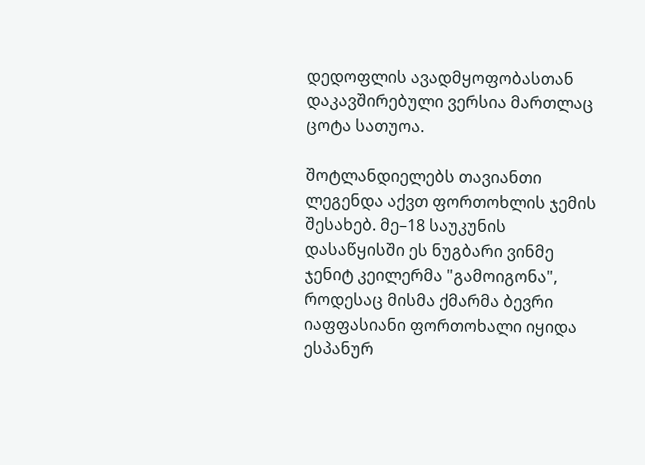დედოფლის ავადმყოფობასთან დაკავშირებული ვერსია მართლაც ცოტა სათუოა.

შოტლანდიელებს თავიანთი ლეგენდა აქვთ ფორთოხლის ჯემის შესახებ. მე–18 საუკუნის დასაწყისში ეს ნუგბარი ვინმე ჯენიტ კეილერმა "გამოიგონა", როდესაც მისმა ქმარმა ბევრი იაფფასიანი ფორთოხალი იყიდა ესპანურ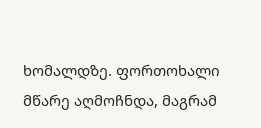ხომალდზე. ფორთოხალი მწარე აღმოჩნდა, მაგრამ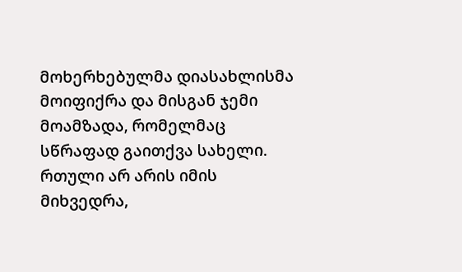მოხერხებულმა დიასახლისმა მოიფიქრა და მისგან ჯემი მოამზადა, რომელმაც სწრაფად გაითქვა სახელი. რთული არ არის იმის მიხვედრა,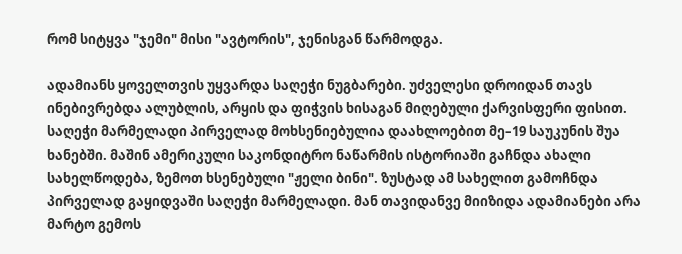რომ სიტყვა "ჯემი" მისი "ავტორის", ჯენისგან წარმოდგა.

ადამიანს ყოველთვის უყვარდა საღეჭი ნუგბარები. უძველესი დროიდან თავს ინებივრებდა ალუბლის, არყის და ფიჭვის ხისაგან მიღებული ქარვისფერი ფისით. საღეჭი მარმელადი პირველად მოხსენიებულია დაახლოებით მე–19 საუკუნის შუა ხანებში. მაშინ ამერიკული საკონდიტრო ნაწარმის ისტორიაში გაჩნდა ახალი სახელწოდება, ზემოთ ხსენებული "ჟელი ბინი". ზუსტად ამ სახელით გამოჩნდა პირველად გაყიდვაში საღეჭი მარმელადი. მან თავიდანვე მიიზიდა ადამიანები არა მარტო გემოს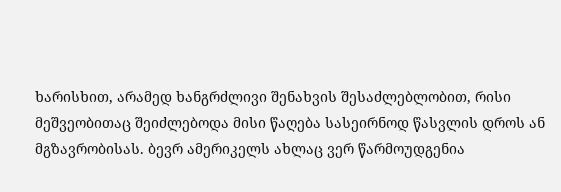ხარისხით, არამედ ხანგრძლივი შენახვის შესაძლებლობით, რისი მეშვეობითაც შეიძლებოდა მისი წაღება სასეირნოდ წასვლის დროს ან მგზავრობისას. ბევრ ამერიკელს ახლაც ვერ წარმოუდგენია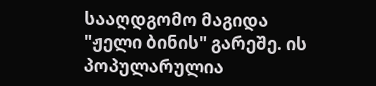სააღდგომო მაგიდა "ჟელი ბინის" გარეშე. ის პოპულარულია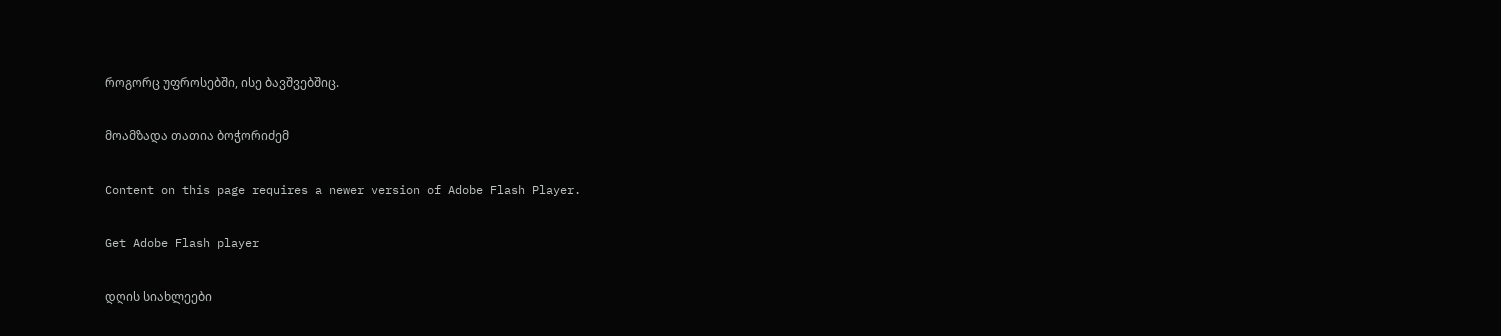როგორც უფროსებში, ისე ბავშვებშიც.

მოამზადა თათია ბოჭორიძემ

Content on this page requires a newer version of Adobe Flash Player.

Get Adobe Flash player

დღის სიახლეები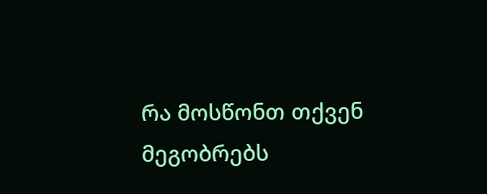რა მოსწონთ თქვენ მეგობრებს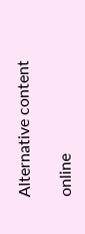Alternative content

online